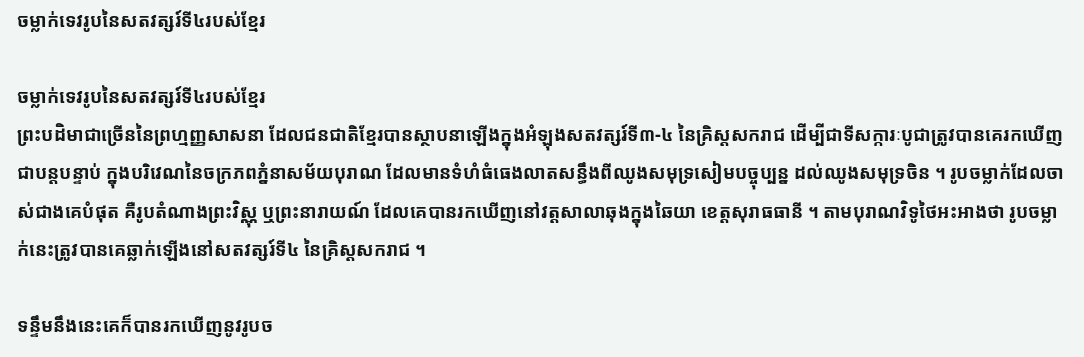ចម្លាក់ទេវរូបនៃសតវត្សរ៍ទី៤របស់ខ្មែរ

ចម្លាក់ទេវរូបនៃសតវត្សរ៍ទី៤របស់ខ្មែរ
ព្រះបដិមាជាច្រើននៃព្រហ្មញ្ញសាសនា ដែលជនជាតិខ្មែរបានស្ថាបនាឡើងក្នុងអំឡុងសតវត្សរ៍ទី៣-៤ នៃគ្រិស្តសករាជ ដើម្បីជាទីសក្ការៈបូជាត្រូវបានគេរកឃើញជាបន្តបន្ទាប់ ក្នុងបរិវេណនៃចក្រភពភ្នំនាសម័យបុរាណ ដែលមានទំហំធំធេងលាតសន្ធឹងពីឈូងសមុទ្រសៀមបច្ចុប្បន្ន ដល់ឈូងសមុទ្រចិន ។ រូបចម្លាក់ដែលចាស់ជាងគេបំផុត គឺរូបតំណាងព្រះវិស្ណុ ឬព្រះនារាយណ៍ ដែលគេបានរកឃើញនៅវត្តសាលាឆុងក្នុងឆៃយា ខេត្តសុរាធធានី ។ តាមបុរាណវិទូថៃអះអាងថា រូបចម្លាក់នេះត្រូវបានគេឆ្លាក់ឡើងនៅសតវត្សរ៍ទី៤ នៃគ្រិស្តសករាជ ។

ទន្ទឹមនឹងនេះគេក៏បានរកឃើញនូវរូបច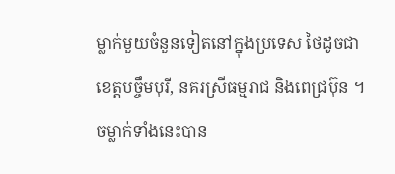ម្លាក់មួយចំនួនទៀតនៅក្នុងប្រទេស ថៃដូចជា ខេត្តបច្ចឹមបុរី, នគរស្រីធម្មរាជ និងពេជ្រប៊ុន ។ ចម្លាក់ទាំងនេះបាន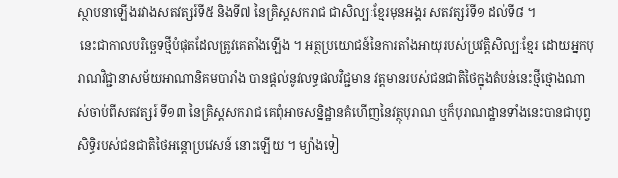ស្ថាបនាឡើងរវាងសតវត្សរ៍ទី៥ និងទី៧ នៃគ្រិស្តសករាជ ជាសិល្បៈខ្មែរមុនអង្គរ សតវត្សរ៍ទី១ ដល់ទី៨ ។
 នេះជាកាលបរិច្ឆេទថ្មីបំផុតដែលត្រូវគេតាំងឡើង ។ អត្ថប្រយោជន៍នៃការតាំងអាយុរបស់ប្រវត្តិសិល្បៈខ្មែរ ដោយអ្នកបុរាណវិជ្ជានាសម័យអាណានិគមបារាំង បានផ្តល់នូវលទ្ធផលវិជ្ជមាន វត្តមានរបស់ជនជាតិថៃក្នុងតំបន់នេះថ្មីថ្មោងណាស់ចាប់ពីសតវត្សរ៍ ទី១៣ នៃគ្រិស្តសករាជ គេពុំអាចសន្និដ្ឋានគំហើញនៃវត្ថុបុរាណ ឬក៏បុរាណដ្ឋានទាំងនេះបានជាបុព្វសិទ្ធិរបស់ជនជាតិថៃអន្តោប្រវេសន៍ នោះឡើយ ។ ម្យ៉ាងទៀ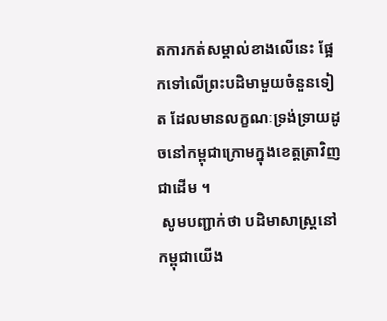តការកត់សម្គាល់ខាងលើនេះ ផ្អែកទៅលើព្រះបដិមាមួយចំនួនទៀត ដែលមានលក្ខណៈទ្រង់ទ្រាយដូចនៅកម្ពុជាក្រោមក្នុងខេត្តត្រាវិញ ជាដើម ។
 សូមបញ្ជាក់ថា បដិមាសាស្ត្រនៅកម្ពុជាយើង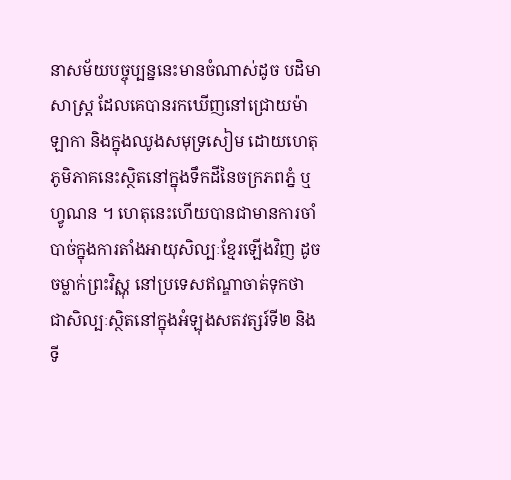នាសម័យបច្ចុប្បន្ននេះមានចំណាស់ដូច បដិមាសាស្ត្រ ដែលគេបានរកឃើញនៅជ្រោយម៉ាឡាកា និងក្នុងឈូងសមុទ្រសៀម ដោយហេតុភូមិភាគនេះស្ថិតនៅក្នុងទឹកដីនៃចក្រភពភ្នំ ឬហ្វូណន ។ ហេតុនេះហើយបានជាមានការចាំបាច់ក្នុងការតាំងអាយុសិល្បៈខ្មែរឡើងវិញ ដូចចម្លាក់ព្រះវិស្ណុ នៅប្រទេសឥណ្ឌាចាត់ទុកថា ជាសិល្បៈស្ថិតនៅក្នុងអំឡុងសតវត្សរ៍ទី២ និងទី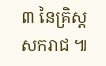៣ នៃគ្រិស្តសករាជ ៕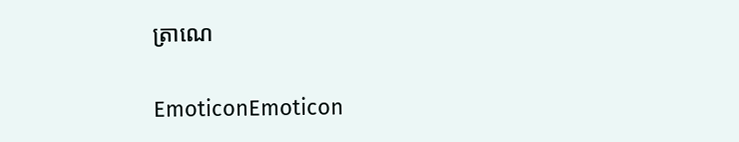ត្រាណេ


EmoticonEmoticon